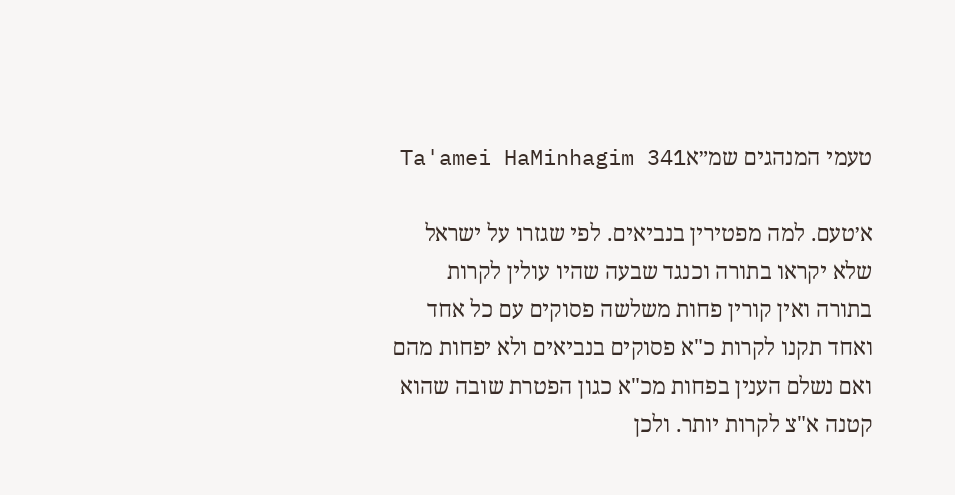טעמי המנהגים שמ״אTa'amei HaMinhagim 341

א׳טעם. למה מפטירין בנביאים. לפי שגזרו על ישראל שלא יקראו בתורה וכנגד שבעה שהיו עולין לקרות בתורה ואין קורין פחות משלשה פסוקים עם כל אחד ואחד תקנו לקרות כ"א פסוקים בנביאים ולא יפחות מהם ואם נשלם הענין בפחות מכ"א כגון הפטרת שובה שהוא קטנה א"צ לקרות יותר. ולכן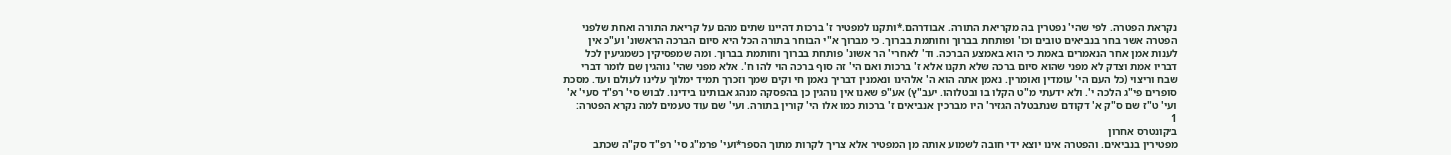נקראת הפטרה. לפי שהי' נפטרין בה מקריאת התורה. אבודרהם.*ותקנו למפטיר ז' ברכות דהיינו שתים מהם על קריאת התורה ואחת שלפני הפטרה אשר בחר בנביאים טובים וכו' ופותחת בברוך וחותמת בברוך. כי מברוך א"י הבוחר בתורה הכל היא סיום הברכה הראשונ' וע"כ אין לענות אמן אחר הנאמרים באמת כי הוא באמצע הברכה. וד' לאחרי' הר אשונ' פותחת בברוך וחותמת בברוך. ומה שמפסיקין כשמגיעין לכל דבריו אמת וצדק לא מפני שהוא סיום ברכה שלא תקנו אלא ז' ברכות ואם הי' זה סוף ברכה הוי להו ח'. אלא מפני שהי' נוהגין שם לומר דברי שבח וריצוי (כל העם הי' עומדין ואומרין. נאמן אתה הוא ה' אלהינו ונאמנין דבריך נאמן חי וקים שמך וזכרך תמיד ימלוך עלינו לעולם ועד. מסכת סופרים פי"ג הלכה י'. ולא ידעתי מ"ט הקלו בו ובטלוהו. יעב"ץ) אע"פ שאנו אין נוהגין כן בהפסקה מנהג אבותינו בידינו. לבוש סי' רפ"ד סעי' א' ועי' ט"ז שם ס"ק א' דקודם שנתבטלה הגזיר' היו מברכין אנביאים ז' ברכות כמו אלו הי' קורין בתורה. ועי' שם עוד טעמים למה נקרא הפטרה:
1
ב׳קונטרס אחרון
מפטירין בנביאים. והפטרה אינו יוצא ידי חובה לשמוע אותה מן המפטיר אלא צריך לקרות מתוך הספר*ועי' פרמ"ג סי' רפ"ד סק"ה שכתב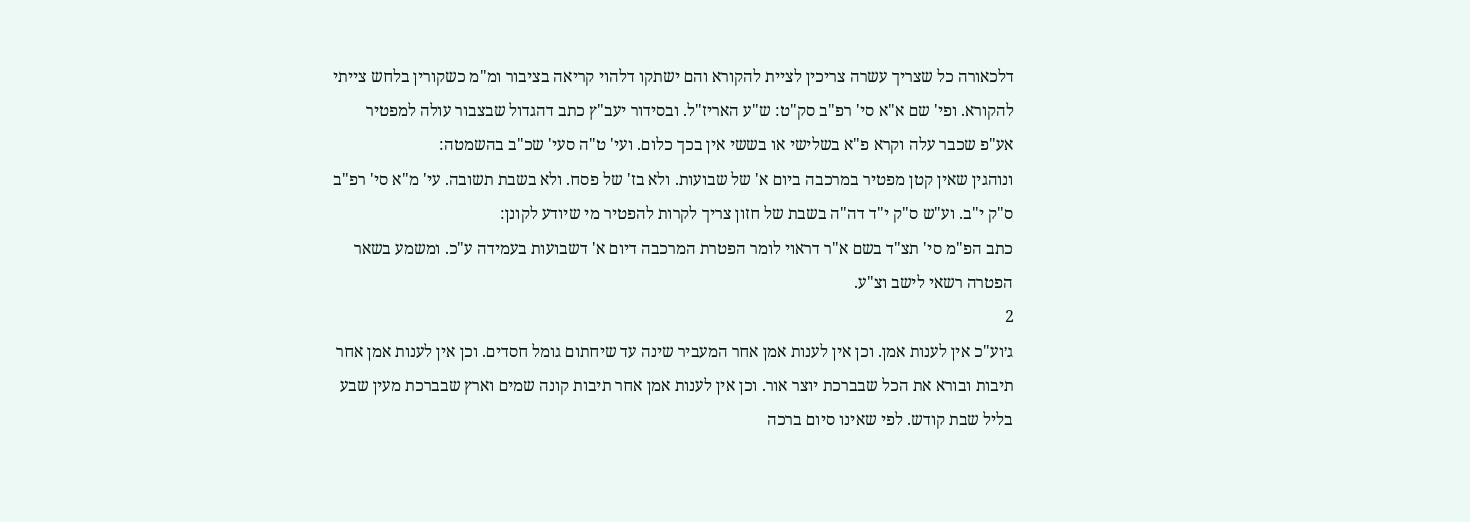דלכאורה כל שצריך עשרה צריכין לציית להקורא והם ישתקו דלהוי קריאה בציבור ומ"מ כשקורין בלחש צייתי להקורא. ופי' שם א"א סי' רפ"ב סק"ט: ש"ע האריז"ל. ובסידור יעב"ץ כתב דהגדול שבצבור עולה למפטיר אע"פ שכבר עלה וקרא פ"א בשלישי או בששי אין בכך כלום. ועי' ט"ה סעי' שכ"ב בהשמטה:
ונוהגין שאין קטן מפטיר במרכבה ביום א' של שבועות. ולא בז' של פסח. ולא בשבת תשובה. עי' מ"א סי' רפ"ב ס"ק י"ב. וע"ש ס"ק י"ד דה"ה בשבת של חזון צריך לקרות להפטיר מי שיודע לקונן:
כתב הפ"מ סי' תצ"ד בשם א"ר דראוי לומר הפטרת המרכבה דיום א' דשבועות בעמידה ע"כ. ומשמע בשאר הפטרה רשאי לישב וצ"ע.
2
ג׳וע"כ אין לענות אמן. וכן אין לענות אמן אחר המעביר שינה עד שיחתום גומל חסדים. וכן אין לענות אמן אחר תיבות ובורא את הכל שבברכת יוצר אור. וכן אין לענות אמן אחר תיבות קונה שמים וארץ שבברכת מעין שבע בליל שבת קודש. לפי שאינו סיום ברכה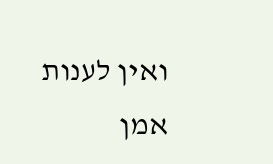ואין לענות אמן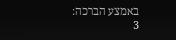באמצע הברכה:
3